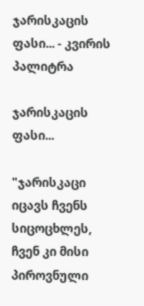ჯარისკაცის ფასი... - კვირის პალიტრა

ჯარისკაცის ფასი...

"ჯარისკაცი იცავს ჩვენს სიცოცხლეს, ჩვენ კი მისი პიროვნული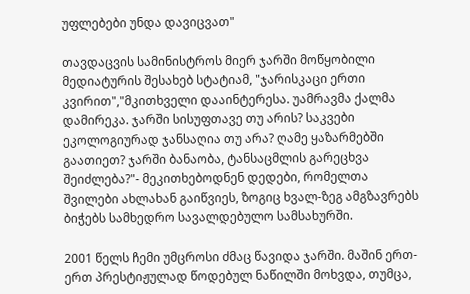უფლებები უნდა დავიცვათ"

თავდაცვის სამინისტროს მიერ ჯარში მოწყობილი მედიატურის შესახებ სტატიამ, "ჯარისკაცი ერთი კვირით","მკითხველი დააინტერესა. უამრავმა ქალმა დამირეკა. ჯარში სისუფთავე თუ არის? საკვები ეკოლოგიურად ჯანსაღია თუ არა? ღამე ყაზარმებში გაათიეთ? ჯარში ბანაობა, ტანსაცმლის გარეცხვა შეიძლება?"- მეკითხებოდნენ დედები, რომელთა შვილები ახლახან გაიწვიეს, ზოგიც ხვალ-ზეგ ამგზავრებს ბიჭებს სამხედრო სავალდებულო სამსახურში.

2001 წელს ჩემი უმცროსი ძმაც წავიდა ჯარში. მაშინ ერთ-ერთ პრესტიჟულად წოდებულ ნაწილში მოხვდა, თუმცა,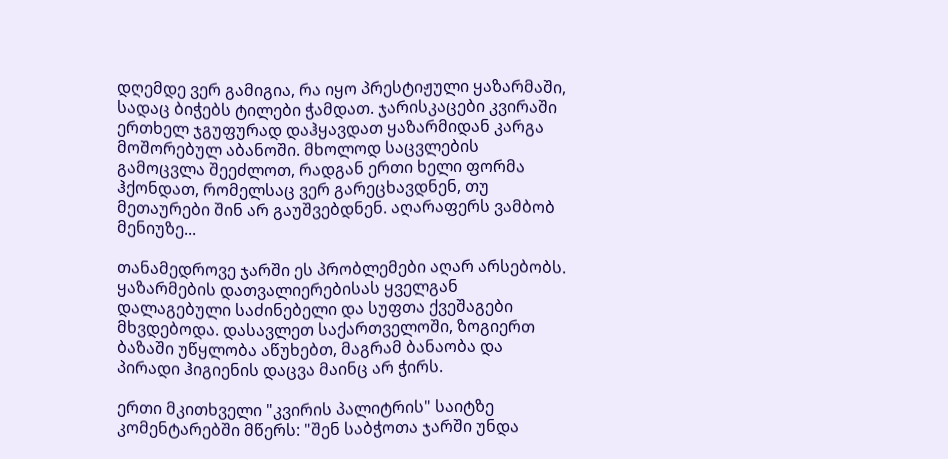დღემდე ვერ გამიგია, რა იყო პრესტიჟული ყაზარმაში, სადაც ბიჭებს ტილები ჭამდათ. ჯარისკაცები კვირაში ერთხელ ჯგუფურად დაჰყავდათ ყაზარმიდან კარგა მოშორებულ აბანოში. მხოლოდ საცვლების გამოცვლა შეეძლოთ, რადგან ერთი ხელი ფორმა ჰქონდათ, რომელსაც ვერ გარეცხავდნენ, თუ მეთაურები შინ არ გაუშვებდნენ. აღარაფერს ვამბობ მენიუზე...

თანამედროვე ჯარში ეს პრობლემები აღარ არსებობს. ყაზარმების დათვალიერებისას ყველგან დალაგებული საძინებელი და სუფთა ქვეშაგები მხვდებოდა. დასავლეთ საქართველოში, ზოგიერთ ბაზაში უწყლობა აწუხებთ, მაგრამ ბანაობა და პირადი ჰიგიენის დაცვა მაინც არ ჭირს.

ერთი მკითხველი "კვირის პალიტრის" საიტზე კომენტარებში მწერს: "შენ საბჭოთა ჯარში უნდა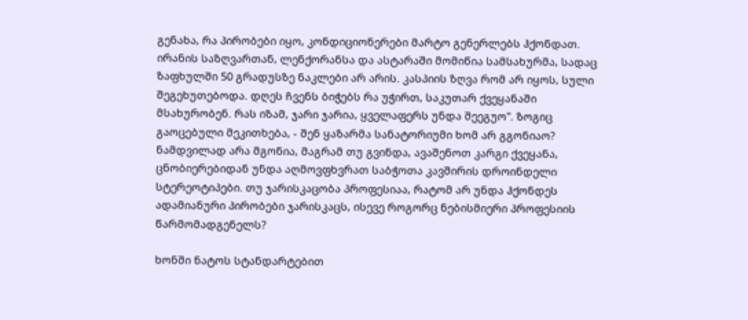გენახა, რა პირობები იყო, კონდიციონერები მარტო გენერლებს ჰქონდათ. ირანის საზღვართან, ლენქორანსა და ასტარაში მომიწია სამსახურმა, სადაც ზაფხულში 50 გრადუსზე ნაკლები არ არის. კასპიის ზღვა რომ არ იყოს, სული შეგეხუთებოდა. დღეს ჩვენს ბიჭებს რა უჭირთ, საკუთარ ქვეყანაში მსახურობენ. რას იზამ, ჯარი ჯარია, ყველაფერს უნდა შეეგუო". ზოგიც გაოცებული მეკითხება, - შენ ყაზარმა სანატორიუმი ხომ არ გგონიაო? ნამდვილად არა მგონია, მაგრამ თუ გვინდა, ავაშენოთ კარგი ქვეყანა, ცნობიერებიდან უნდა აღმოვფხვრათ საბჭოთა კავშირის დროინდელი სტერეოტიპები. თუ ჯარისკაცობა პროფესიაა, რატომ არ უნდა ჰქონდეს ადამიანური პირობები ჯარისკაცს, ისევე როგორც ნებისმიერი პროფესიის წარმომადგენელს?

ხონში ნატოს სტანდარტებით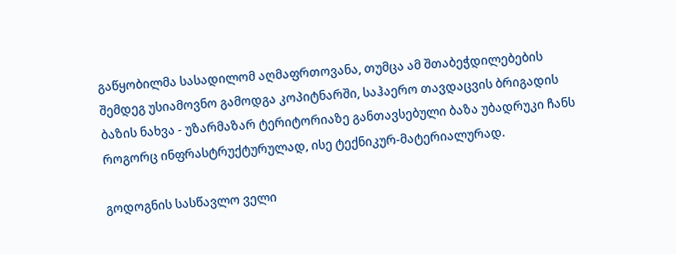გაწყობილმა სასადილომ აღმაფრთოვანა, თუმცა ამ შთაბეჭდილებების შემდეგ უსიამოვნო გამოდგა კოპიტნარში, საჰაერო თავდაცვის ბრიგადის ბაზის ნახვა - უზარმაზარ ტერიტორიაზე განთავსებული ბაზა უბადრუკი ჩანს როგორც ინფრასტრუქტურულად, ისე ტექნიკურ-მატერიალურად.

გოდოგნის სასწავლო ველი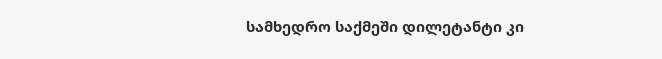სამხედრო საქმეში დილეტანტი კი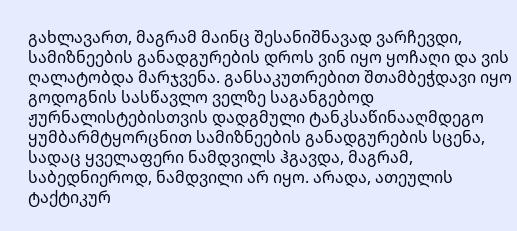გახლავართ, მაგრამ მაინც შესანიშნავად ვარჩევდი, სამიზნეების განადგურების დროს ვინ იყო ყოჩაღი და ვის ღალატობდა მარჯვენა. განსაკუთრებით შთამბეჭდავი იყო გოდოგნის სასწავლო ველზე საგანგებოდ ჟურნალისტებისთვის დადგმული ტანკსაწინააღმდეგო ყუმბარმტყორცნით სამიზნეების განადგურების სცენა, სადაც ყველაფერი ნამდვილს ჰგავდა, მაგრამ, საბედნიეროდ, ნამდვილი არ იყო. არადა, ათეულის ტაქტიკურ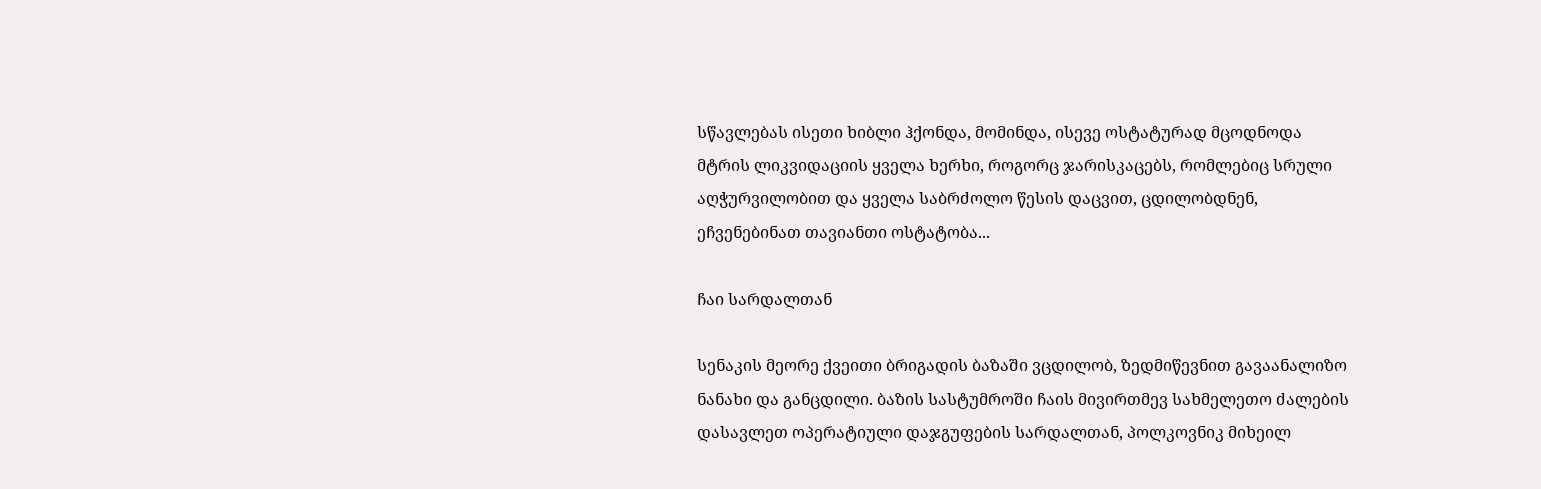სწავლებას ისეთი ხიბლი ჰქონდა, მომინდა, ისევე ოსტატურად მცოდნოდა მტრის ლიკვიდაციის ყველა ხერხი, როგორც ჯარისკაცებს, რომლებიც სრული აღჭურვილობით და ყველა საბრძოლო წესის დაცვით, ცდილობდნენ, ეჩვენებინათ თავიანთი ოსტატობა...

ჩაი სარდალთან

სენაკის მეორე ქვეითი ბრიგადის ბაზაში ვცდილობ, ზედმიწევნით გავაანალიზო ნანახი და განცდილი. ბაზის სასტუმროში ჩაის მივირთმევ სახმელეთო ძალების დასავლეთ ოპერატიული დაჯგუფების სარდალთან, პოლკოვნიკ მიხეილ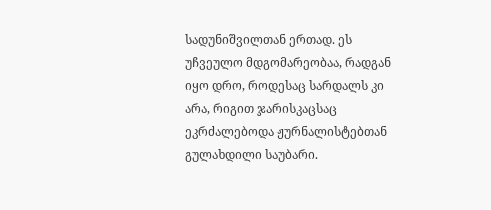სადუნიშვილთან ერთად. ეს უჩვეულო მდგომარეობაა, რადგან იყო დრო, როდესაც სარდალს კი არა, რიგით ჯარისკაცსაც ეკრძალებოდა ჟურნალისტებთან გულახდილი საუბარი.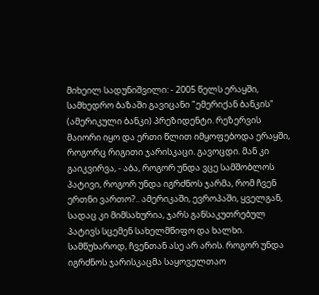მიხეილ სადუნიშვილი: - 2005 წელს ერაყში, სამხედრო ბაზაში გავიცანი "ემერიქან ბანკის" (ამერიკული ბანკი) პრეზიდენტი. რეზერვის მაიორი იყო და ერთი წლით იმყოფებოდა ერაყში, როგორც რიგითი ჯარისკაცი. გავოცდი. მან კი გაიკვირვა, - აბა, როგორ უნდა ვცე სამშობლოს პატივი, როგორ უნდა იგრძნოს ჯარმა, რომ ჩვენ ერთნი ვართო?.. ამერიკაში, ევროპაში, ყველგან, სადაც კი მიმსახურია, ჯარს განსაკუთრებულ პატივს სცემენ სახელმწიფო და ხალხი. სამწუხაროდ, ჩვენთან ასე არ არის. როგორ უნდა იგრძნოს ჯარისკაცმა საყოველთაო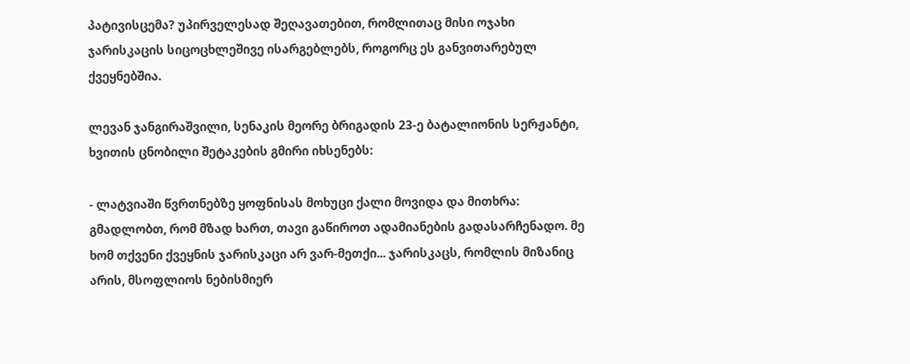პატივისცემა? უპირველესად შეღავათებით, რომლითაც მისი ოჯახი ჯარისკაცის სიცოცხლეშივე ისარგებლებს, როგორც ეს განვითარებულ ქვეყნებშია.

ლევან ჯანგირაშვილი, სენაკის მეორე ბრიგადის 23-ე ბატალიონის სერჟანტი, ხვითის ცნობილი შეტაკების გმირი იხსენებს:

- ლატვიაში წვრთნებზე ყოფნისას მოხუცი ქალი მოვიდა და მითხრა: გმადლობთ, რომ მზად ხართ, თავი გაწიროთ ადამიანების გადასარჩენადო. მე ხომ თქვენი ქვეყნის ჯარისკაცი არ ვარ-მეთქი... ჯარისკაცს, რომლის მიზანიც არის, მსოფლიოს ნებისმიერ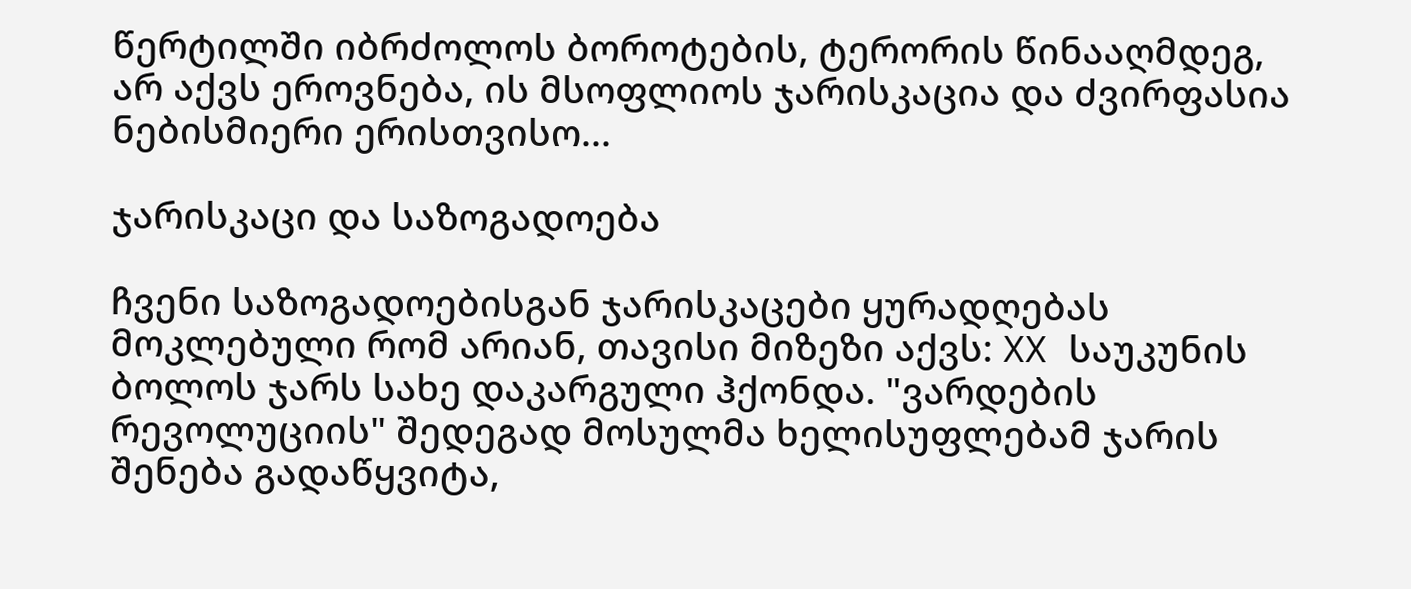წერტილში იბრძოლოს ბოროტების, ტერორის წინააღმდეგ, არ აქვს ეროვნება, ის მსოფლიოს ჯარისკაცია და ძვირფასია ნებისმიერი ერისთვისო...

ჯარისკაცი და საზოგადოება

ჩვენი საზოგადოებისგან ჯარისკაცები ყურადღებას მოკლებული რომ არიან, თავისი მიზეზი აქვს: XX საუკუნის ბოლოს ჯარს სახე დაკარგული ჰქონდა. "ვარდების რევოლუციის" შედეგად მოსულმა ხელისუფლებამ ჯარის შენება გადაწყვიტა,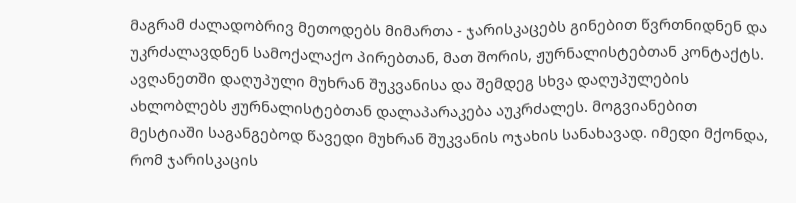მაგრამ ძალადობრივ მეთოდებს მიმართა - ჯარისკაცებს გინებით წვრთნიდნენ და უკრძალავდნენ სამოქალაქო პირებთან, მათ შორის, ჟურნალისტებთან კონტაქტს. ავღანეთში დაღუპული მუხრან შუკვანისა და შემდეგ სხვა დაღუპულების ახლობლებს ჟურნალისტებთან დალაპარაკება აუკრძალეს. მოგვიანებით მესტიაში საგანგებოდ წავედი მუხრან შუკვანის ოჯახის სანახავად. იმედი მქონდა, რომ ჯარისკაცის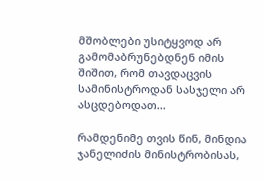მშობლები უსიტყვოდ არ გამომაბრუნებდნენ იმის შიშით, რომ თავდაცვის სამინისტროდან სასჯელი არ ასცდებოდათ...

რამდენიმე თვის წინ, მინდია ჯანელიძის მინისტრობისას,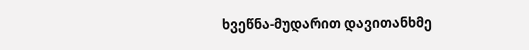ხვეწნა-მუდარით დავითანხმე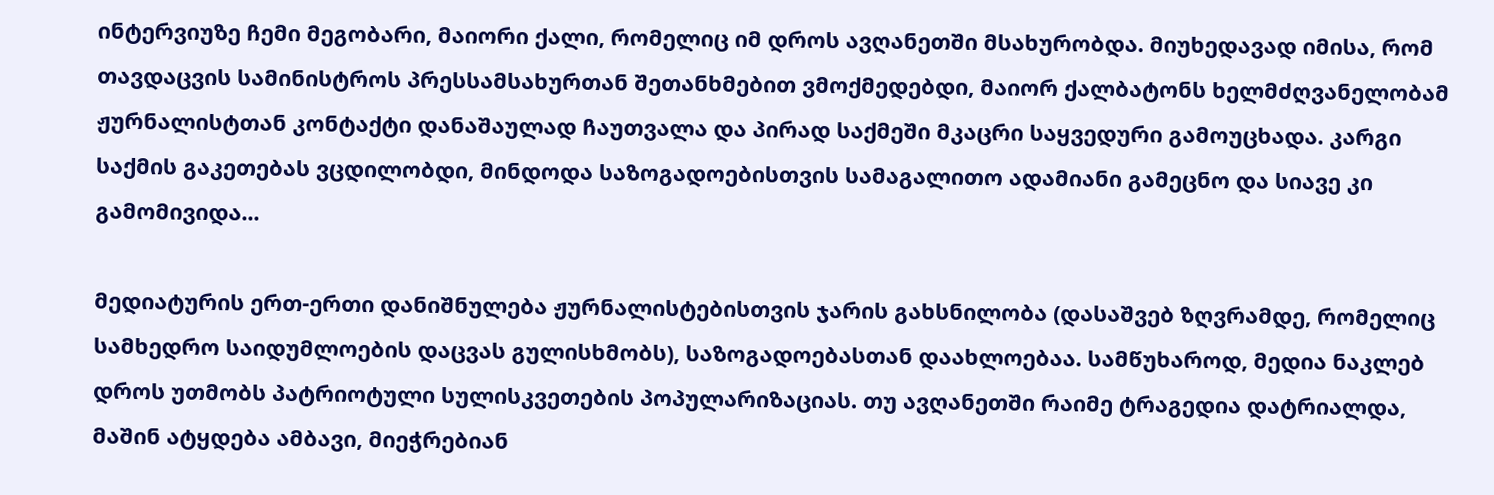ინტერვიუზე ჩემი მეგობარი, მაიორი ქალი, რომელიც იმ დროს ავღანეთში მსახურობდა. მიუხედავად იმისა, რომ თავდაცვის სამინისტროს პრესსამსახურთან შეთანხმებით ვმოქმედებდი, მაიორ ქალბატონს ხელმძღვანელობამ ჟურნალისტთან კონტაქტი დანაშაულად ჩაუთვალა და პირად საქმეში მკაცრი საყვედური გამოუცხადა. კარგი საქმის გაკეთებას ვცდილობდი, მინდოდა საზოგადოებისთვის სამაგალითო ადამიანი გამეცნო და სიავე კი გამომივიდა...

მედიატურის ერთ-ერთი დანიშნულება ჟურნალისტებისთვის ჯარის გახსნილობა (დასაშვებ ზღვრამდე, რომელიც სამხედრო საიდუმლოების დაცვას გულისხმობს), საზოგადოებასთან დაახლოებაა. სამწუხაროდ, მედია ნაკლებ დროს უთმობს პატრიოტული სულისკვეთების პოპულარიზაციას. თუ ავღანეთში რაიმე ტრაგედია დატრიალდა, მაშინ ატყდება ამბავი, მიეჭრებიან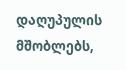დაღუპულის მშობლებს,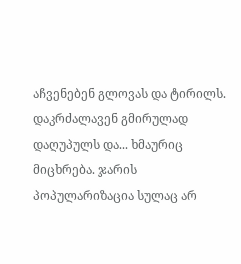აჩვენებენ გლოვას და ტირილს. დაკრძალავენ გმირულად დაღუპულს და... ხმაურიც მიცხრება. ჯარის პოპულარიზაცია სულაც არ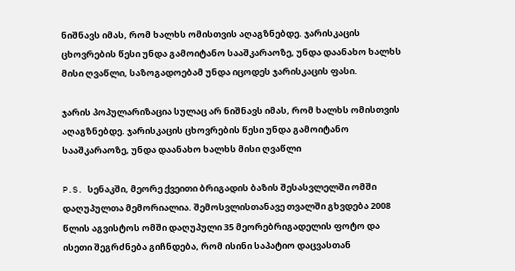ნიშნავს იმას, რომ ხალხს ომისთვის აღაგზნებდე. ჯარისკაცის ცხოვრების წესი უნდა გამოიტანო სააშკარაოზე, უნდა დაანახო ხალხს მისი ღვაწლი, საზოგადოებამ უნდა იცოდეს ჯარისკაცის ფასი.

ჯარის პოპულარიზაცია სულაც არ ნიშნავს იმას, რომ ხალხს ომისთვის აღაგზნებდე. ჯარისკაცის ცხოვრების წესი უნდა გამოიტანო სააშკარაოზე, უნდა დაანახო ხალხს მისი ღვაწლი

P.S. სენაკში, მეორე ქვეითი ბრიგადის ბაზის შესასვლელში ომში დაღუპულთა მემორიალია. შემოსვლისთანავე თვალში გხვდება 2008 წლის აგვისტოს ომში დაღუპული 35 მეორებრიგადელის ფოტო და ისეთი შეგრძნება გიჩნდება, რომ ისინი საპატიო დაცვასთან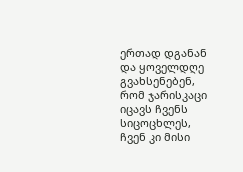ერთად დგანან და ყოველდღე გვახსენებენ, რომ ჯარისკაცი იცავს ჩვენს სიცოცხლეს, ჩვენ კი მისი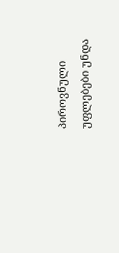პიროვნული უფლებები უნდა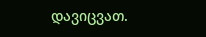დავიცვათ.